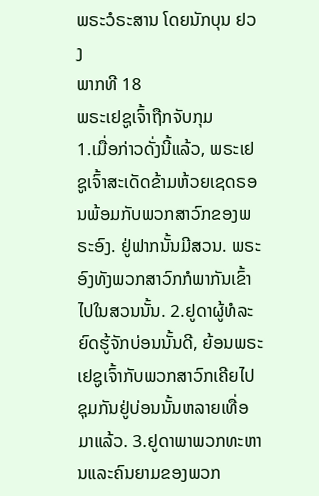ພຣະວໍຣະສານ ໂດຍນັກບຸນ ຢວງ
ພາກທີ 18
ພຣະເຢຊູເຈົ້າຖືກຈັບກຸມ
1.ເມື່ອກ່າວດັ່ງນີ້ແລ້ວ, ພຣະເຢຊູເຈົ້າສະເດັດຂ້າມຫ້ວຍເຊດຣອນພ້ອມກັບພວກສາວົກຂອງພຣະອົງ. ຢູ່ຟາກນັ້ນມີສວນ. ພຣະອົງທັງພວກສາວົກກໍພາກັນເຂົ້າໄປໃນສວນນັ້ນ. 2.ຢູດາຜູ້ທໍລະຍົດຮູ້ຈັກບ່ອນນັ້ນດີ, ຍ້ອນພຣະເຢຊູເຈົ້າກັບພວກສາວົກເຄີຍໄປຊຸມກັນຢູ່ບ່ອນນັ້ນຫລາຍເທື່ອມາແລ້ວ. 3.ຢູດາພາພວກທະຫານແລະຄົນຍາມຂອງພວກ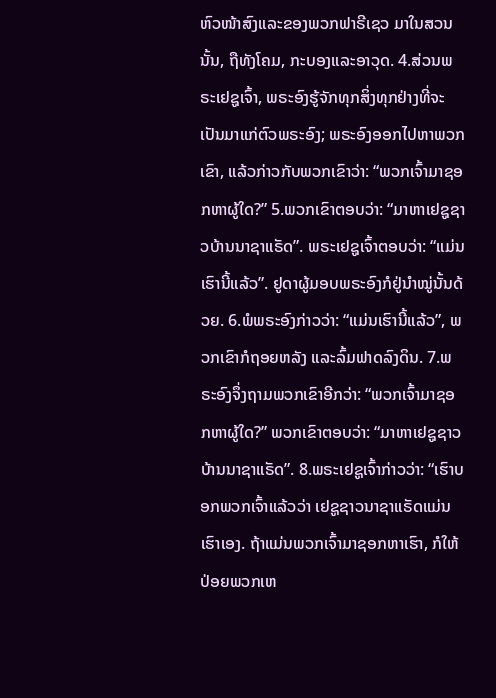ຫົວໜ້າສົງແລະຂອງພວກຟາຣີເຊວ ມາໃນສວນນັ້ນ, ຖືທັງໂຄມ, ກະບອງແລະອາວຸດ. 4.ສ່ວນພຣະເຢຊູເຈົ້າ, ພຣະອົງຮູ້ຈັກທຸກສິ່ງທຸກຢ່າງທີ່ຈະເປັນມາແກ່ຕົວພຣະອົງ; ພຣະອົງອອກໄປຫາພວກເຂົາ, ແລ້ວກ່າວກັບພວກເຂົາວ່າ: “ພວກເຈົ້າມາຊອກຫາຜູ້ໃດ?” 5.ພວກເຂົາຕອບວ່າ: “ມາຫາເຢຊູຊາວບ້ານນາຊາແຣັດ”. ພຣະເຢຊູເຈົ້າຕອບວ່າ: “ແມ່ນເຮົານີ້ແລ້ວ”. ຢູດາຜູ້ມອບພຣະອົງກໍຢູ່ນຳໝູ່ນັ້ນດ້ວຍ. 6.ພໍພຣະອົງກ່າວວ່າ: “ແມ່ນເຮົານີ້ແລ້ວ”, ພວກເຂົາກໍຖອຍຫລັງ ແລະລົ້ມຟາດລົງດິນ. 7.ພຣະອົງຈຶ່ງຖາມພວກເຂົາອີກວ່າ: “ພວກເຈົ້າມາຊອກຫາຜູ້ໃດ?” ພວກເຂົາຕອບວ່າ: “ມາຫາເຢຊູຊາວບ້ານນາຊາແຣັດ”. 8.ພຣະເຢຊູເຈົ້າກ່າວວ່າ: “ເຮົາບອກພວກເຈົ້າແລ້ວວ່າ ເຢຊູຊາວນາຊາແຣັດແມ່ນເຮົາເອງ. ຖ້າແມ່ນພວກເຈົ້າມາຊອກຫາເຮົາ, ກໍໃຫ້ປ່ອຍພວກເຫ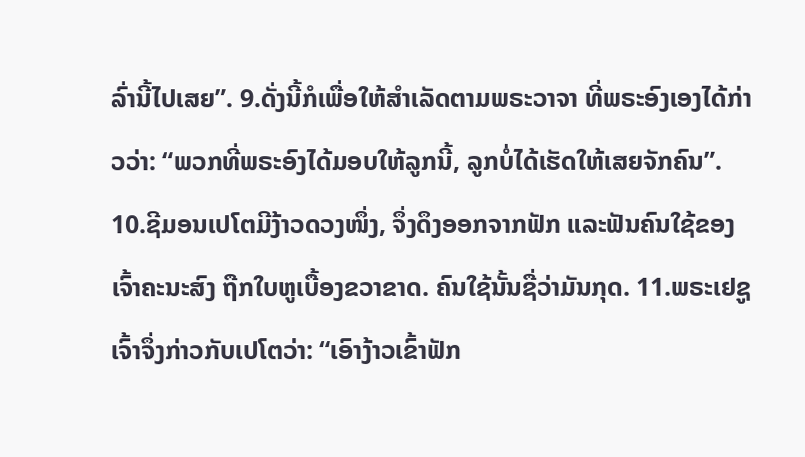ລົ່ານີ້ໄປເສຍ”. 9.ດັ່ງນີ້ກໍເພື່ອໃຫ້ສຳເລັດຕາມພຣະວາຈາ ທີ່ພຣະອົງເອງໄດ້ກ່າວວ່າ: “ພວກທີ່ພຣະອົງໄດ້ມອບໃຫ້ລູກນີ້, ລູກບໍ່ໄດ້ເຮັດໃຫ້ເສຍຈັກຄົນ”. 10.ຊີມອນເປໂຕມີງ້າວດວງໜຶ່ງ, ຈຶ່ງດຶງອອກຈາກຟັກ ແລະຟັນຄົນໃຊ້ຂອງເຈົ້າຄະນະສົງ ຖືກໃບຫູເບື້ອງຂວາຂາດ. ຄົນໃຊ້ນັ້ນຊື່ວ່າມັນກຸດ. 11.ພຣະເຢຊູເຈົ້າຈຶ່ງກ່າວກັບເປໂຕວ່າ: “ເອົາງ້າວເຂົ້າຟັກ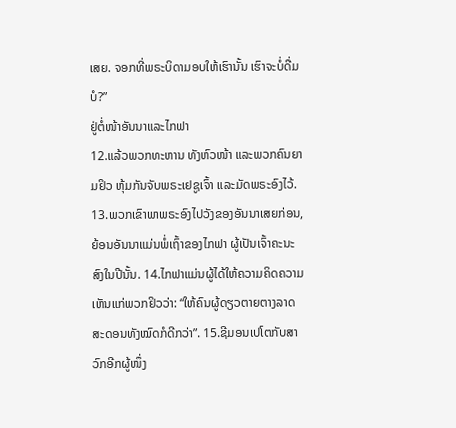ເສຍ. ຈອກທີ່ພຣະບິດາມອບໃຫ້ເຮົານັ້ນ ເຮົາຈະບໍ່ດື່ມບໍ?”
ຢູ່ຕໍ່ໜ້າອັນນາແລະໄກຟາ
12.ແລ້ວພວກທະຫານ ທັງຫົວໜ້າ ແລະພວກຄົນຍາມຢິວ ຫຸ້ມກັນຈັບພຣະເຢຊູເຈົ້າ ແລະມັດພຣະອົງໄວ້. 13.ພວກເຂົາພາພຣະອົງໄປວັງຂອງອັນນາເສຍກ່ອນ, ຍ້ອນອັນນາແມ່ນພໍ່ເຖົ້າຂອງໄກຟາ ຜູ້ເປັນເຈົ້າຄະນະສົງໃນປີນັ້ນ. 14.ໄກຟາແມ່ນຜູ້ໄດ້ໃຫ້ຄວາມຄິດຄວາມເຫັນແກ່ພວກຢິວວ່າ: “ໃຫ້ຄົນຜູ້ດຽວຕາຍຕາງລາດສະດອນທັງໝົດກໍດີກວ່າ”. 15.ຊີມອນເປໂຕກັບສາວົກອີກຜູ້ໜຶ່ງ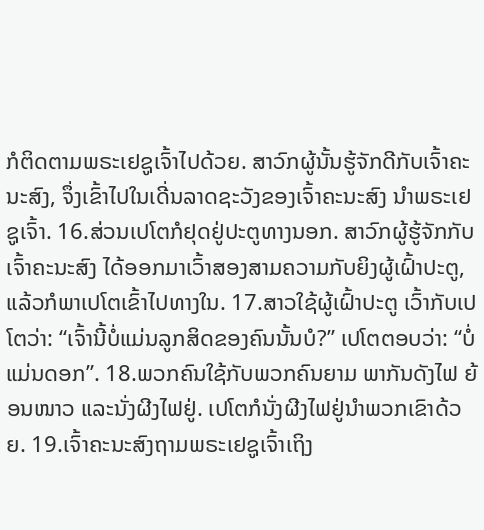ກໍຕິດຕາມພຣະເຢຊູເຈົ້າໄປດ້ວຍ. ສາວົກຜູ້ນັ້ນຮູ້ຈັກດີກັບເຈົ້າຄະນະສົງ, ຈຶ່ງເຂົ້າໄປໃນເດີ່ນລາດຊະວັງຂອງເຈົ້າຄະນະສົງ ນຳພຣະເຢຊູເຈົ້າ. 16.ສ່ວນເປໂຕກໍຢຸດຢູ່ປະຕູທາງນອກ. ສາວົກຜູ້ຮູ້ຈັກກັບເຈົ້າຄະນະສົງ ໄດ້ອອກມາເວົ້າສອງສາມຄວາມກັບຍິງຜູ້ເຝົ້າປະຕູ, ແລ້ວກໍພາເປໂຕເຂົ້າໄປທາງໃນ. 17.ສາວໃຊ້ຜູ້ເຝົ້າປະຕູ ເວົ້າກັບເປໂຕວ່າ: “ເຈົ້ານີ້ບໍ່ແມ່ນລູກສິດຂອງຄົນນັ້ນບໍ?” ເປໂຕຕອບວ່າ: “ບໍ່ແມ່ນດອກ”. 18.ພວກຄົນໃຊ້ກັບພວກຄົນຍາມ ພາກັນດັງໄຟ ຍ້ອນໜາວ ແລະນັ່ງຜີງໄຟຢູ່. ເປໂຕກໍນັ່ງຜີງໄຟຢູ່ນຳພວກເຂົາດ້ວຍ. 19.ເຈົ້າຄະນະສົງຖາມພຣະເຢຊູເຈົ້າເຖິງ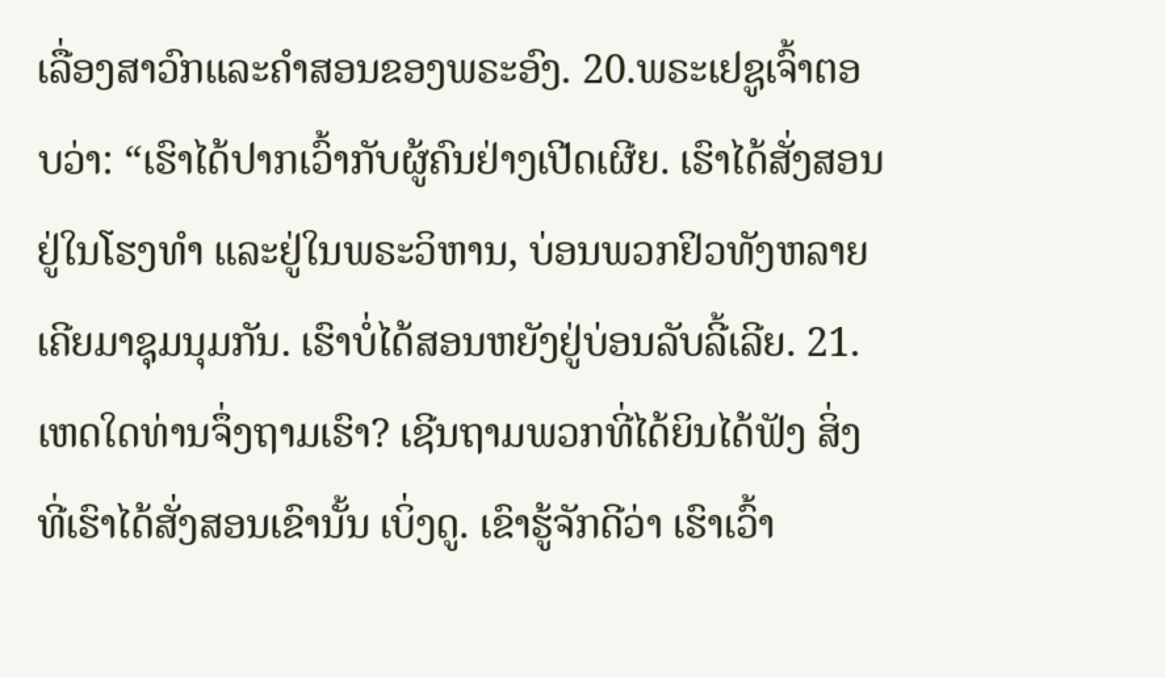ເລື່ອງສາວົກແລະຄຳສອນຂອງພຣະອົງ. 20.ພຣະເຢຊູເຈົ້າຕອບວ່າ: “ເຮົາໄດ້ປາກເວົ້າກັບຜູ້ຄົນຢ່າງເປີດເຜີຍ. ເຮົາໄດ້ສັ່ງສອນຢູ່ໃນໂຮງທຳ ແລະຢູ່ໃນພຣະວິຫານ, ບ່ອນພວກຢິວທັງຫລາຍເຄີຍມາຊຸມນຸມກັນ. ເຮົາບໍ່ໄດ້ສອນຫຍັງຢູ່ບ່ອນລັບລີ້ເລີຍ. 21.ເຫດໃດທ່ານຈຶ່ງຖາມເຮົາ? ເຊີນຖາມພວກທີ່ໄດ້ຍິນໄດ້ຟັງ ສິ່ງທີ່ເຮົາໄດ້ສັ່ງສອນເຂົານັ້ນ ເບິ່ງດູ. ເຂົາຮູ້ຈັກດີວ່າ ເຮົາເວົ້າ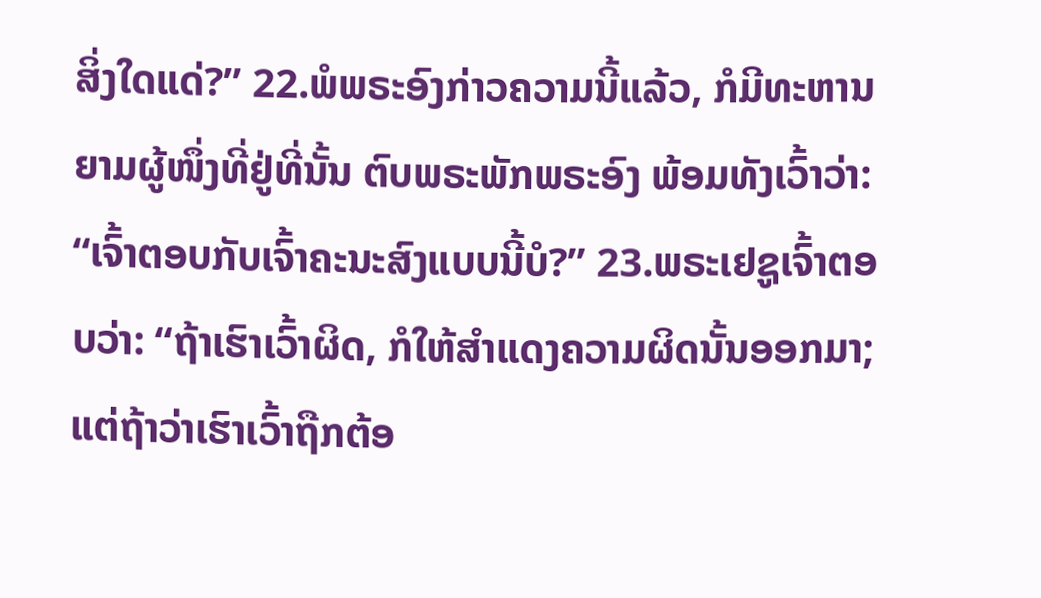ສິ່ງໃດແດ່?” 22.ພໍພຣະອົງກ່າວຄວາມນີ້ແລ້ວ, ກໍມີທະຫານຍາມຜູ້ໜຶ່ງທີ່ຢູ່ທີ່ນັ້ນ ຕົບພຣະພັກພຣະອົງ ພ້ອມທັງເວົ້າວ່າ: “ເຈົ້າຕອບກັບເຈົ້າຄະນະສົງແບບນີ້ບໍ?” 23.ພຣະເຢຊູເຈົ້າຕອບວ່າ: “ຖ້າເຮົາເວົ້າຜິດ, ກໍໃຫ້ສຳແດງຄວາມຜິດນັ້ນອອກມາ; ແຕ່ຖ້າວ່າເຮົາເວົ້າຖືກຕ້ອ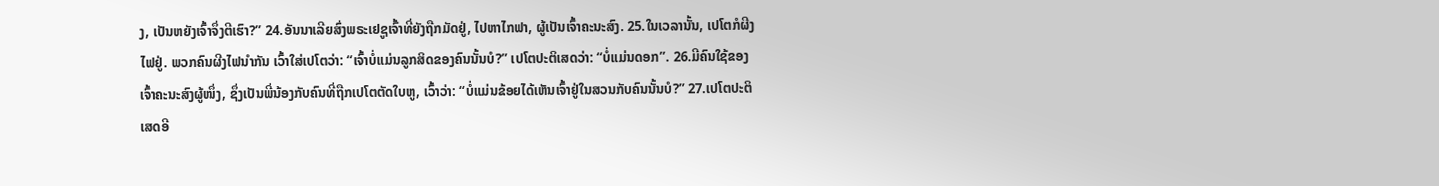ງ, ເປັນຫຍັງເຈົ້າຈຶ່ງຕີເຮົາ?” 24.ອັນນາເລີຍສົ່ງພຣະເຢຊູເຈົ້າທີ່ຍັງຖືກມັດຢູ່, ໄປຫາໄກຟາ, ຜູ້ເປັນເຈົ້າຄະນະສົງ. 25.ໃນເວລານັ້ນ, ເປໂຕກໍຜີງໄຟຢູ່. ພວກຄົນຜີງໄຟນຳກັນ ເວົ້າໃສ່ເປໂຕວ່າ: “ເຈົ້າບໍ່ແມ່ນລູກສິດຂອງຄົນນັ້ນບໍ?” ເປໂຕປະຕິເສດວ່າ: “ບໍ່ແມ່ນດອກ”. 26.ມີຄົນໃຊ້ຂອງເຈົ້າຄະນະສົງຜູ້ໜຶ່ງ, ຊຶ່ງເປັນພີ່ນ້ອງກັບຄົນທີ່ຖືກເປໂຕຕັດໃບຫູ, ເວົ້າວ່າ: “ບໍ່ແມ່ນຂ້ອຍໄດ້ເຫັນເຈົ້າຢູ່ໃນສວນກັບຄົນນັ້ນບໍ?” 27.ເປໂຕປະຕິເສດອີ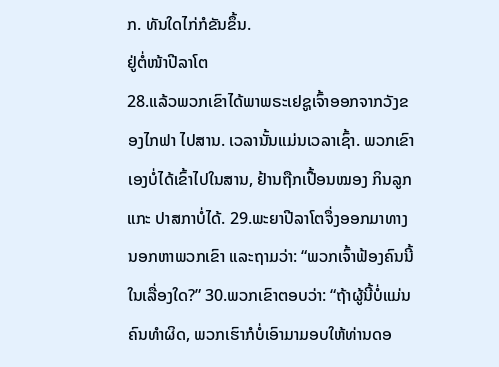ກ. ທັນໃດໄກ່ກໍຂັນຂຶ້ນ.
ຢູ່ຕໍ່ໜ້າປີລາໂຕ
28.ແລ້ວພວກເຂົາໄດ້ພາພຣະເຢຊູເຈົ້າອອກຈາກວັງຂອງໄກຟາ ໄປສານ. ເວລານັ້ນແມ່ນເວລາເຊົ້າ. ພວກເຂົາເອງບໍ່ໄດ້ເຂົ້າໄປໃນສານ, ຢ້ານຖືກເປື້ອນໝອງ ກິນລູກແກະ ປາສກາບໍ່ໄດ້. 29.ພະຍາປີລາໂຕຈຶ່ງອອກມາທາງນອກຫາພວກເຂົາ ແລະຖາມວ່າ: “ພວກເຈົ້າຟ້ອງຄົນນີ້ໃນເລື່ອງໃດ?” 30.ພວກເຂົາຕອບວ່າ: “ຖ້າຜູ້ນີ້ບໍ່ແມ່ນຄົນທຳຜິດ, ພວກເຮົາກໍບໍ່ເອົາມາມອບໃຫ້ທ່ານດອ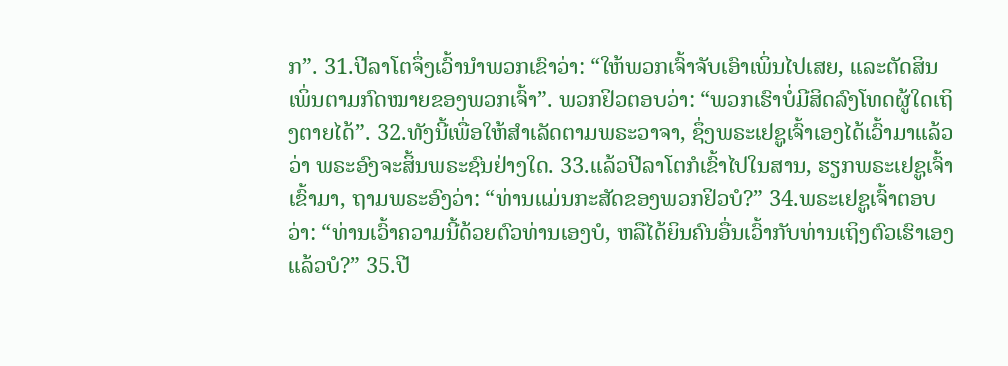ກ”. 31.ປີລາໂຕຈຶ່ງເວົ້ານຳພວກເຂົາວ່າ: “ໃຫ້ພວກເຈົ້າຈັບເອົາເພິ່ນໄປເສຍ, ແລະຕັດສິນເພິ່ນຕາມກົດໝາຍຂອງພວກເຈົ້າ”. ພວກຢິວຕອບວ່າ: “ພວກເຮົາບໍ່ມີສິດລົງໂທດຜູ້ໃດເຖິງຕາຍໄດ້”. 32.ທັງນີ້ເພື່ອໃຫ້ສຳເລັດຕາມພຣະວາຈາ, ຊຶ່ງພຣະເຢຊູເຈົ້າເອງໄດ້ເວົ້າມາແລ້ວວ່າ ພຣະອົງຈະສິ້ນພຣະຊົນຢ່າງໃດ. 33.ແລ້ວປີລາໂຕກໍເຂົ້າໄປໃນສານ, ຮຽກພຣະເຢຊູເຈົ້າເຂົ້າມາ, ຖາມພຣະອົງວ່າ: “ທ່ານແມ່ນກະສັດຂອງພວກຢິວບໍ?” 34.ພຣະເຢຊູເຈົ້າຕອບວ່າ: “ທ່ານເວົ້າຄວາມນີ້ດ້ວຍຕົວທ່ານເອງບໍ, ຫລືໄດ້ຍິນຄົນອື່ນເວົ້າກັບທ່ານເຖິງຕົວເຮົາເອງແລ້ວບໍ?” 35.ປີ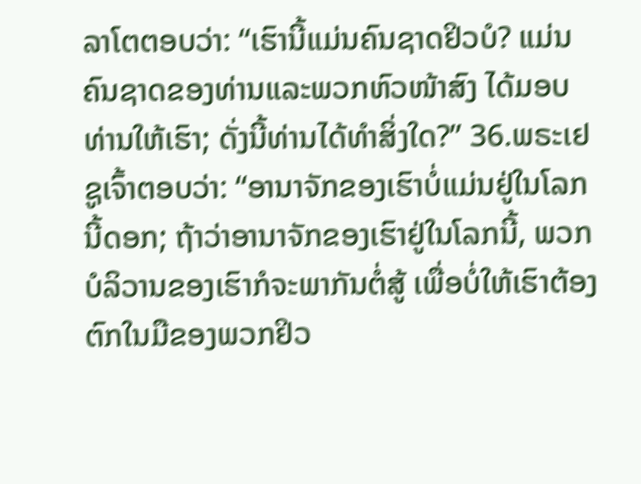ລາໂຕຕອບວ່າ: “ເຮົານີ້ແມ່ນຄົນຊາດຢິວບໍ? ແມ່ນຄົນຊາດຂອງທ່ານແລະພວກຫົວໜ້າສົງ ໄດ້ມອບທ່ານໃຫ້ເຮົາ; ດັ່ງນີ້ທ່ານໄດ້ທຳສິ່ງໃດ?” 36.ພຣະເຢຊູເຈົ້າຕອບວ່າ: “ອານາຈັກຂອງເຮົາບໍ່ແມ່ນຢູ່ໃນໂລກນີ້ດອກ; ຖ້າວ່າອານາຈັກຂອງເຮົາຢູ່ໃນໂລກນີ້, ພວກບໍລິວານຂອງເຮົາກໍຈະພາກັນຕໍ່ສູ້ ເພື່ອບໍ່ໃຫ້ເຮົາຕ້ອງຕົກໃນມືຂອງພວກຢິວ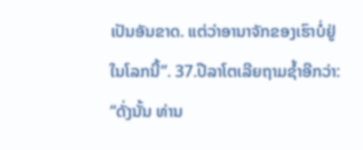ເປັນອັນຂາດ. ແຕ່ວ່າອານາຈັກຂອງເຮົາບໍ່ຢູ່ໃນໂລກນີ້”. 37.ປີລາໂຕເລີຍຖາມຊ້ຳອີກວ່າ: “ດັ່ງນັ້ນ ທ່ານ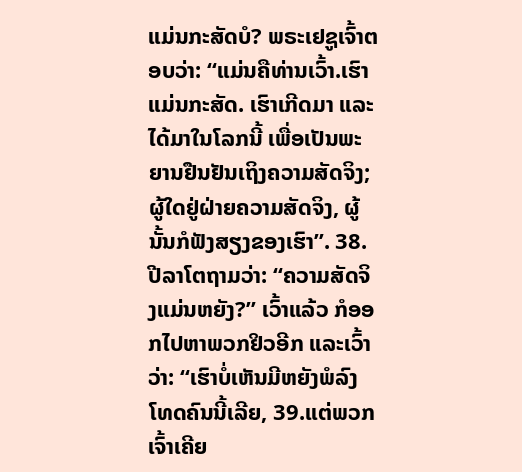ແມ່ນກະສັດບໍ? ພຣະເຢຊູເຈົ້າຕອບວ່າ: “ແມ່ນຄືທ່ານເວົ້າ.ເຮົາແມ່ນກະສັດ. ເຮົາເກີດມາ ແລະໄດ້ມາໃນໂລກນີ້ ເພື່ອເປັນພະຍານຢືນຢັນເຖິງຄວາມສັດຈິງ; ຜູ້ໃດຢູ່ຝ່າຍຄວາມສັດຈິງ, ຜູ້ນັ້ນກໍຟັງສຽງຂອງເຮົາ”. 38.ປີລາໂຕຖາມວ່າ: “ຄວາມສັດຈິງແມ່ນຫຍັງ?” ເວົ້າແລ້ວ ກໍອອກໄປຫາພວກຢິວອີກ ແລະເວົ້າວ່າ: “ເຮົາບໍ່ເຫັນມີຫຍັງພໍລົງໂທດຄົນນີ້ເລີຍ, 39.ແຕ່ພວກເຈົ້າເຄີຍ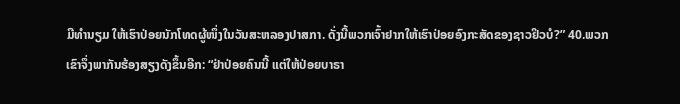ມີທຳນຽມ ໃຫ້ເຮົາປ່ອຍນັກໂທດຜູ້ໜຶ່ງໃນວັນສະຫລອງປາສກາ. ດັ່ງນີ້ພວກເຈົ້າຢາກໃຫ້ເຮົາປ່ອຍອົງກະສັດຂອງຊາວຢິວບໍ?” 40.ພວກ
ເຂົາຈຶ່ງພາກັນຮ້ອງສຽງດັງຂຶ້ນອີກ: “ຢ່າປ່ອຍຄົນນີ້ ແຕ່ໃຫ້ປ່ອຍບາຣາ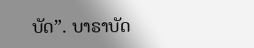ບັດ”. ບາຣາບັດ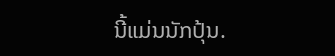ນີ້ແມ່ນນັກປຸ້ນ.